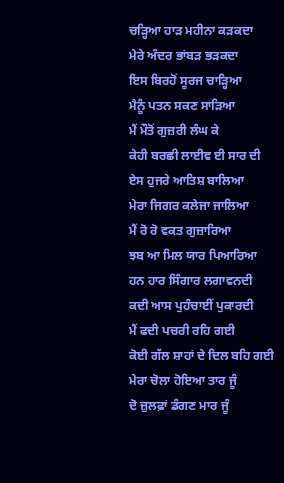ਚੜ੍ਹਿਆ ਹਾੜ ਮਹੀਨਾ ਕੜਕਦਾ
ਮੇਰੇ ਅੰਦਰ ਭਾਂਬੜ ਭੜਕਦਾ
ਇਸ ਬਿਰਹੋਂ ਸੂਰਜ ਚਾੜ੍ਹਿਆ
ਮੈਨੂੰ ਪਤਨ ਸਕਣ ਸਾੜਿਆ
ਮੈਂ ਮੌਤੋਂ ਗੁਜ਼ਰੀ ਲੰਘ ਕੇ
ਕੇਹੀ ਬਰਛੀ ਲਾਈਵ ਈ ਸਾਰ ਦੀ
ਏਸ ਹੁਜਰੇ ਆਤਿਸ਼ ਬਾਲਿਆ
ਮੇਰਾ ਜਿਗਰ ਕਲੇਜਾ ਜਾਲਿਆ
ਮੈਂ ਰੋ ਰੋ ਵਕਤ ਗੁਜ਼ਾਰਿਆ
ਝਬ ਆ ਮਿਲ ਯਾਰ ਪਿਆਰਿਆ
ਹਨ ਹਾਰ ਸਿੰਗਾਰ ਲਗਾਵਨਦੀ
ਕਦੀ ਆਸ ਪੁਹੰਚਾਈਂ ਪੁਕਾਰਦੀ
ਮੈਂ ਫਦੀ ਪਚਰੀ ਰਹਿ ਗਈ
ਕੋਈ ਗੱਲ ਸ਼ਾਹਾਂ ਦੇ ਦਿਲ ਬਹਿ ਗਈ
ਮੇਰਾ ਚੋਲਾ ਹੋਇਆ ਤਾਰ ਜੂੰ
ਦੋ ਜ਼ੁਲਫ਼ਾਂ ਡੰਗਣ ਮਾਰ ਜੂੰ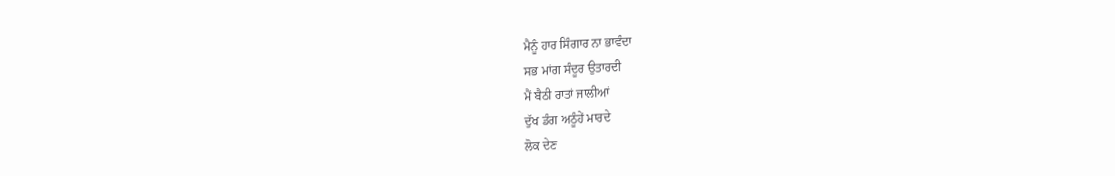ਮੈਨੂੰ ਹਾਰ ਸਿੰਗਾਰ ਨਾ ਭਾਵੰਦਾ
ਸਭ ਮਾਂਗ ਸੰਦੂਰ ਉਤਾਰਦੀ
ਮੈਂ ਬੈਠੀ ਰਾਤਾਂ ਜਾਲੀਆਂ
ਦੁੱਖ ਡੰਗ ਅਠੂੰਹੇਂ ਮਾਰਦੇ
ਲੋਕ ਦੇਣ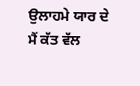ਉਲਾਹਮੇ ਯਾਰ ਦੇ
ਮੈਂ ਕੱਤ ਵੱਲ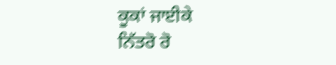ਕੂਕਾਂ ਜਾਈਕੇ
ਨਿੱਤਰੋ ਰੋ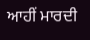ਆਹੀਂ ਮਾਰਦੀ